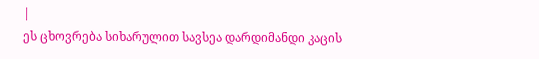|
ეს ცხოვრება სიხარულით სავსეა დარდიმანდი კაცის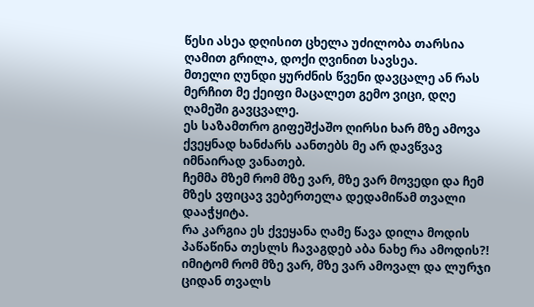წესი ასეა დღისით ცხელა უძილობა თარსია ღამით გრილა, დოქი ღვინით სავსეა.
მთელი ღუნდი ყურძნის წვენი დავცალე ან რას მერჩით მე ქეიფი მაცალეთ გემო ვიცი, დღე ღამეში გავცვალე.
ეს საზამთრო გიფეშქაშო ღირსი ხარ მზე ამოვა ქვეყნად ხანძარს აანთებს მე არ დავწვავ იმნაირად ვანათებ.
ჩემმა მზემ რომ მზე ვარ, მზე ვარ მოვედი და ჩემ მზეს ვფიცავ ვებერთელა დედამიწამ თვალი დააჭყიტა.
რა კარგია ეს ქვეყანა ღამე წავა დილა მოდის პაწაწინა თესლს ჩავაგდებ აბა ნახე რა ამოდის?!
იმიტომ რომ მზე ვარ, მზე ვარ ამოვალ და ლურჯი ციდან თვალს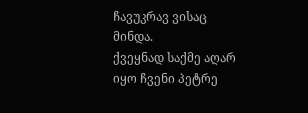ჩავუკრავ ვისაც მინდა.
ქვეყნად საქმე აღარ იყო ჩვენი პეტრე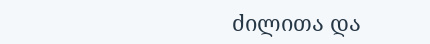ძილითა და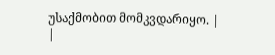უსაქმობით მომკვდარიყო. |
|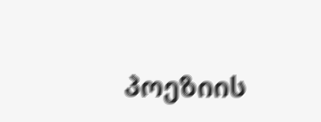პოეზიის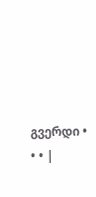გვერდი • • • |